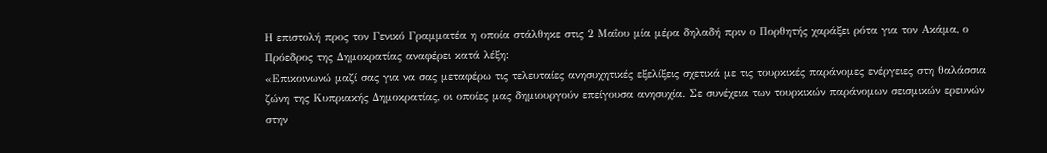Η επιστολή προς τον Γενικό Γραμματέα η οποία στάλθηκε στις 2 Μαΐου μία μέρα δηλαδή πριν ο Πορθητής χαράξει ρότα για τον Ακάμα, ο Πρόεδρος της Δημοκρατίας αναφέρει κατά λέξη:
«Επικοινωνώ μαζί σας για να σας μεταφέρω τις τελευταίες ανησυχητικές εξελίξεις σχετικά με τις τουρκικές παράνομες ενέργειες στη θαλάσσια ζώνη της Κυπριακής Δημοκρατίας, οι οποίες μας δημιουργούν επείγουσα ανησυχία. Σε συνέχεια των τουρκικών παράνομων σεισμικών ερευνών στην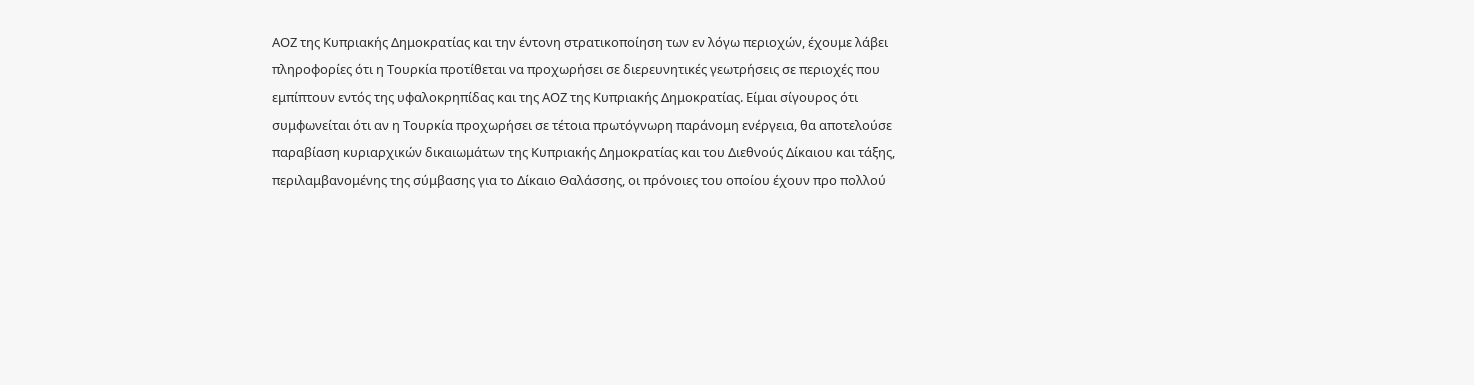ΑΟΖ της Κυπριακής Δημοκρατίας και την έντονη στρατικοποίηση των εν λόγω περιοχών, έχουμε λάβει πληροφορίες ότι η Τουρκία προτίθεται να προχωρήσει σε διερευνητικές γεωτρήσεις σε περιοχές που εμπίπτουν εντός της υφαλοκρηπίδας και της ΑΟΖ της Κυπριακής Δημοκρατίας. Είμαι σίγουρος ότι συμφωνείται ότι αν η Τουρκία προχωρήσει σε τέτοια πρωτόγνωρη παράνομη ενέργεια, θα αποτελούσε παραβίαση κυριαρχικών δικαιωμάτων της Κυπριακής Δημοκρατίας και του Διεθνούς Δίκαιου και τάξης, περιλαμβανομένης της σύμβασης για το Δίκαιο Θαλάσσης, οι πρόνοιες του οποίου έχουν προ πολλού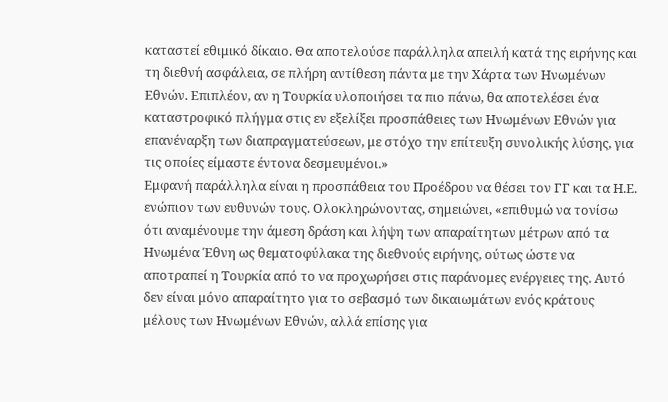καταστεί εθιμικό δίκαιο. Θα αποτελούσε παράλληλα απειλή κατά της ειρήνης και τη διεθνή ασφάλεια, σε πλήρη αντίθεση πάντα με την Χάρτα των Ηνωμένων Εθνών. Επιπλέον, αν η Τουρκία υλοποιήσει τα πιο πάνω, θα αποτελέσει ένα καταστροφικό πλήγμα στις εν εξελίξει προσπάθειες των Ηνωμένων Εθνών για επανέναρξη των διαπραγματεύσεων, με στόχο την επίτευξη συνολικής λύσης, για τις οποίες είμαστε έντονα δεσμευμένοι.»
Εμφανή παράλληλα είναι η προσπάθεια του Προέδρου να θέσει τον ΓΓ και τα Η.Ε. ενώπιον των ευθυνών τους. Ολοκληρώνοντας, σημειώνει, «επιθυμώ να τονίσω ότι αναμένουμε την άμεση δράση και λήψη των απαραίτητων μέτρων από τα Ηνωμένα Έθνη ως θεματοφύλακα της διεθνούς ειρήνης, ούτως ώστε να αποτραπεί η Τουρκία από το να προχωρήσει στις παράνομες ενέργειες της. Αυτό δεν είναι μόνο απαραίτητο για το σεβασμό των δικαιωμάτων ενός κράτους μέλους των Ηνωμένων Εθνών, αλλά επίσης για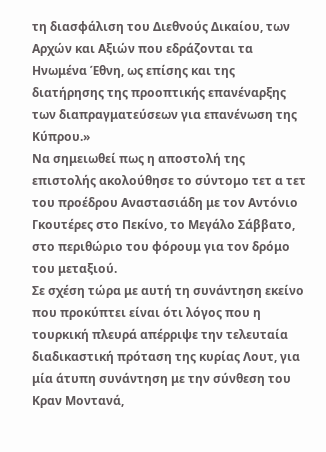τη διασφάλιση του Διεθνούς Δικαίου, των Αρχών και Αξιών που εδράζονται τα Ηνωμένα Έθνη, ως επίσης και της διατήρησης της προοπτικής επανέναρξης των διαπραγματεύσεων για επανένωση της Κύπρου.»
Να σημειωθεί πως η αποστολή της επιστολής ακολούθησε το σύντομο τετ α τετ του προέδρου Αναστασιάδη με τον Αντόνιο Γκουτέρες στο Πεκίνο, το Μεγάλο Σάββατο, στο περιθώριο του φόρουμ για τον δρόμο του μεταξιού.
Σε σχέση τώρα με αυτή τη συνάντηση εκείνο που προκύπτει είναι ότι λόγος που η τουρκική πλευρά απέρριψε την τελευταία διαδικαστική πρόταση της κυρίας Λουτ, για μία άτυπη συνάντηση με την σύνθεση του Κραν Μοντανά,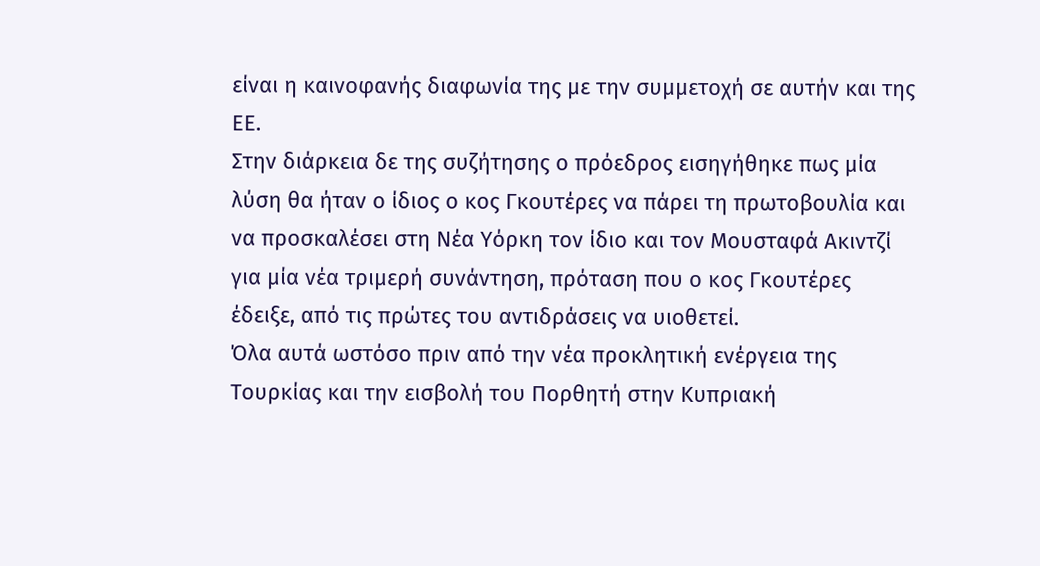είναι η καινοφανής διαφωνία της με την συμμετοχή σε αυτήν και της ΕΕ.
Στην διάρκεια δε της συζήτησης ο πρόεδρος εισηγήθηκε πως μία λύση θα ήταν ο ίδιος ο κος Γκουτέρες να πάρει τη πρωτοβουλία και να προσκαλέσει στη Νέα Υόρκη τον ίδιο και τον Μουσταφά Ακιντζί για μία νέα τριμερή συνάντηση, πρόταση που ο κος Γκουτέρες έδειξε, από τις πρώτες του αντιδράσεις να υιοθετεί.
Όλα αυτά ωστόσο πριν από την νέα προκλητική ενέργεια της Τουρκίας και την εισβολή του Πορθητή στην Κυπριακή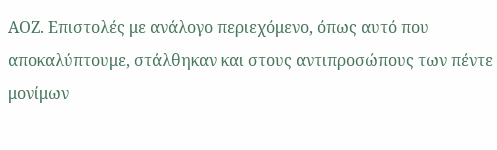ΑΟΖ. Επιστολές με ανάλογο περιεχόμενο, όπως αυτό που αποκαλύπτουμε, στάλθηκαν και στους αντιπροσώπους των πέντε μονίμων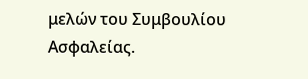μελών του Συμβουλίου Ασφαλείας.